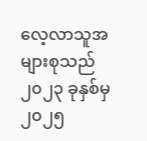လေ့လာသူအများစုသည် ၂၀၂၃ ခုနှစ်မှ ၂၀၂၅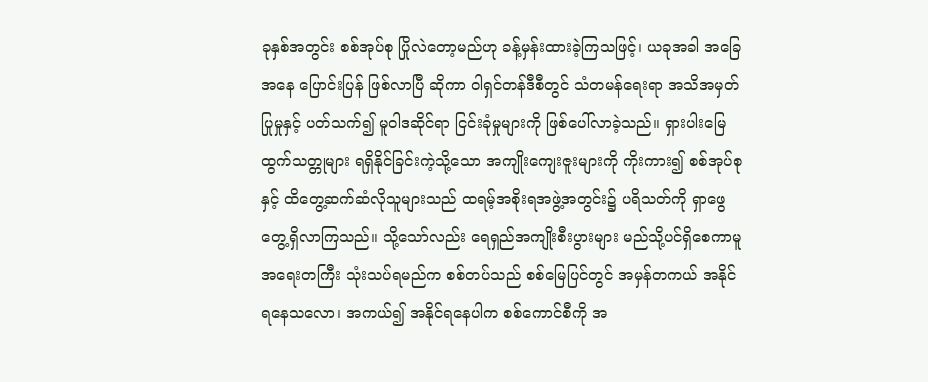ခုနှစ်အတွင်း စစ်အုပ်စု ပြိုလဲတော့မည်ဟု ခန့်မှန်းထားခဲ့ကြသဖြင့်၊ ယခုအခါ အခြေအနေ ပြောင်းပြန် ဖြစ်လာပြီ ဆိုကာ ဝါရှင်တန်ဒီစီတွင် သံတမန်ရေးရာ အသိအမှတ်ပြုမှုနှင့် ပတ်သက်၍ မူဝါဒဆိုင်ရာ ငြင်းခုံမှုများကို ဖြစ်ပေါ်လာခဲ့သည်။ ရှားပါးမြေထွက်သတ္တုများ ရရှိနိုင်ခြင်းကဲ့သို့သော အကျိုးကျေးဇူးများကို ကိုးကား၍ စစ်အုပ်စု နှင့် ထိတွေ့ဆက်ဆံလိုသူများသည် ထရမ့်အစိုးရအဖွဲ့အတွင်း၌ ပရိသတ်ကို ရှာဖွေတွေ့ရှိလာကြသည်။ သို့သော်လည်း ရေရှည်အကျိုးစီးပွားများ မည်သို့ပင်ရှိစေကာမူ အရေးတကြီး သုံးသပ်ရမည်က စစ်တပ်သည် စစ်မြေပြင်တွင် အမှန်တကယ် အနိုင်ရနေသလော၊ အကယ်၍ အနိုင်ရနေပါက စစ်ကောင်စီကို အ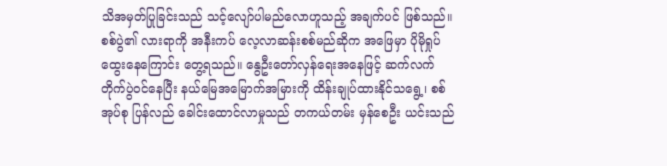သိအမှတ်ပြုခြင်းသည် သင့်လျော်ပါမည်လောဟူသည့် အချက်ပင် ဖြစ်သည်။
စစ်ပွဲ၏ လားရာကို အနီးကပ် လေ့လာဆန်းစစ်မည်ဆိုက အဖြေမှာ ပိုမိုရှုပ်ထွေးနေကြောင်း တွေ့ရသည်။ နွေဦးတော်လှန်ရေးအနေဖြင့် ဆက်လက်တိုက်ပွဲဝင်နေပြီး နယ်မြေအမြောက်အမြားကို ထိန်းချုပ်ထားနိုင်သရွေ့၊ စစ်အုပ်စု ပြန်လည် ခေါင်းထောင်လာမှုသည် တကယ်တမ်း မှန်စေဦး ယင်းသည်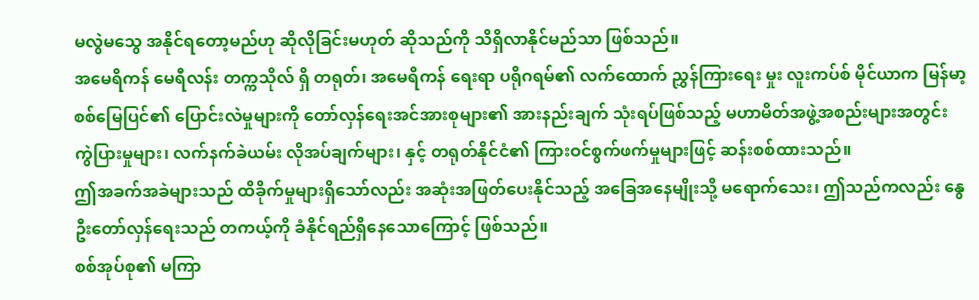မလွဲမသွေ အနိုင်ရတော့မည်ဟု ဆိုလိုခြင်းမဟုတ် ဆိုသည်ကို သိရှိလာနိုင်မည်သာ ဖြစ်သည်။
အမေရိကန် မေရီလန်း တက္ကသိုလ် ရှိ တရုတ်၊ အမေရိကန် ရေးရာ ပရိုဂရမ်၏ လက်ထောက် ညွှန်ကြားရေး မှုး လူးကပ်စ် မိုင်ယာက မြန်မာ့စစ်မြေပြင်၏ ပြောင်းလဲမှုများကို တော်လှန်ရေးအင်အားစုများ၏ အားနည်းချက် သုံးရပ်ဖြစ်သည့် မဟာမိတ်အဖွဲ့အစည်းများအတွင်း ကွဲပြားမှုများ၊ လက်နက်ခဲယမ်း လိုအပ်ချက်များ၊ နှင့် တရုတ်နိုင်ငံ၏ ကြားဝင်စွက်ဖက်မှုများဖြင့် ဆန်းစစ်ထားသည်။
ဤအခက်အခဲများသည် ထိခိုက်မှုများရှိသော်လည်း အဆုံးအဖြတ်ပေးနိုင်သည့် အခြေအနေမျိုးသို့ မရောက်သေး၊ ဤသည်ကလည်း နွေဦးတော်လှန်ရေးသည် တကယ့်ကို ခံနိုင်ရည်ရှိနေသောကြောင့် ဖြစ်သည်။
စစ်အုပ်စု၏ မကြာ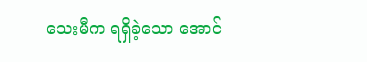သေးမီက ရရှိခဲ့သော အောင်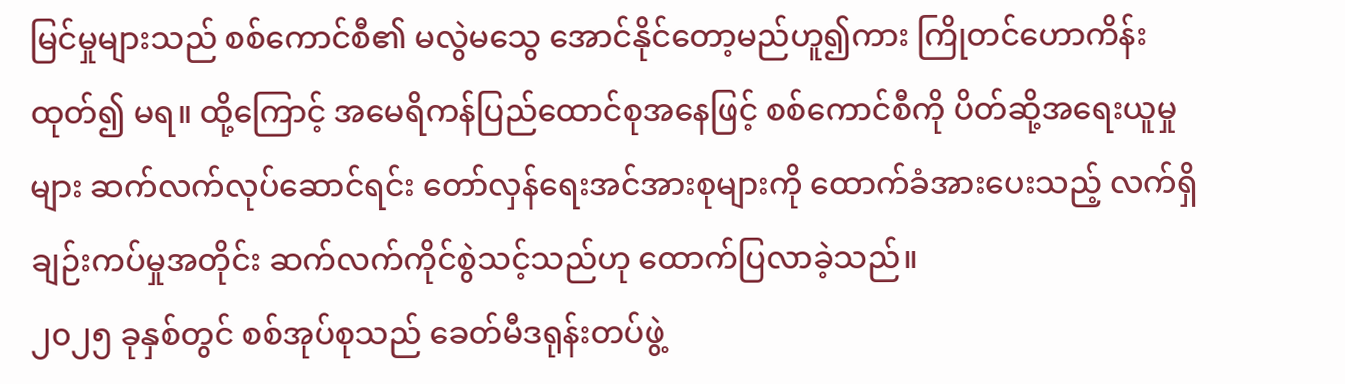မြင်မှုများသည် စစ်ကောင်စီ၏ မလွဲမသွေ အောင်နိုင်တော့မည်ဟူ၍ကား ကြိုတင်ဟောကိန်းထုတ်၍ မရ။ ထို့ကြောင့် အမေရိကန်ပြည်ထောင်စုအနေဖြင့် စစ်ကောင်စီကို ပိတ်ဆို့အရေးယူမှုများ ဆက်လက်လုပ်ဆောင်ရင်း တော်လှန်ရေးအင်အားစုများကို ထောက်ခံအားပေးသည့် လက်ရှိချဉ်းကပ်မှုအတိုင်း ဆက်လက်ကိုင်စွဲသင့်သည်ဟု ထောက်ပြလာခဲ့သည်။
၂၀၂၅ ခုနှစ်တွင် စစ်အုပ်စုသည် ခေတ်မီဒရုန်းတပ်ဖွဲ့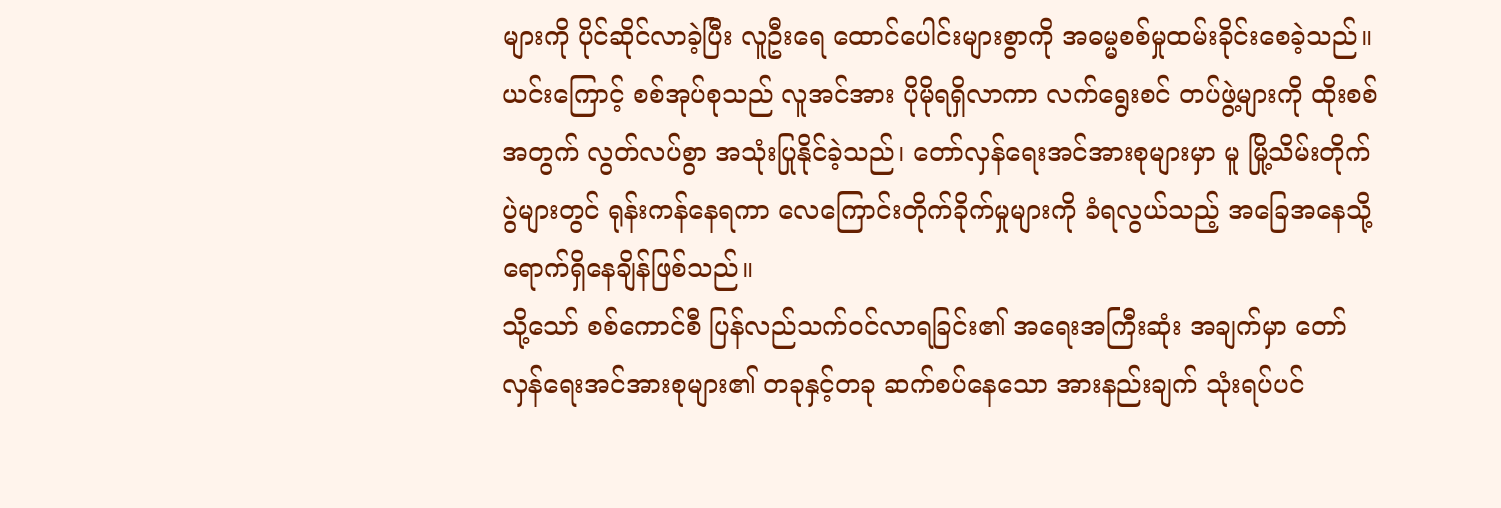များကို ပိုင်ဆိုင်လာခဲ့ပြီး လူဦးရေ ထောင်ပေါင်းများစွာကို အဓမ္မစစ်မှုထမ်းခိုင်းစေခဲ့သည်။ ယင်းကြောင့် စစ်အုပ်စုသည် လူအင်အား ပိုမိုရရှိလာကာ လက်ရွေးစင် တပ်ဖွဲ့များကို ထိုးစစ်အတွက် လွတ်လပ်စွာ အသုံးပြုနိုင်ခဲ့သည်၊ တော်လှန်ရေးအင်အားစုများမှာ မူ မြို့သိမ်းတိုက်ပွဲများတွင် ရုန်းကန်နေရကာ လေကြောင်းတိုက်ခိုက်မှုများကို ခံရလွယ်သည့် အခြေအနေသို့ ရောက်ရှိနေချိန်ဖြစ်သည်။
သို့သော် စစ်ကောင်စီ ပြန်လည်သက်ဝင်လာရခြင်း၏ အရေးအကြီးဆုံး အချက်မှာ တော်လှန်ရေးအင်အားစုများ၏ တခုနှင့်တခု ဆက်စပ်နေသော အားနည်းချက် သုံးရပ်ပင်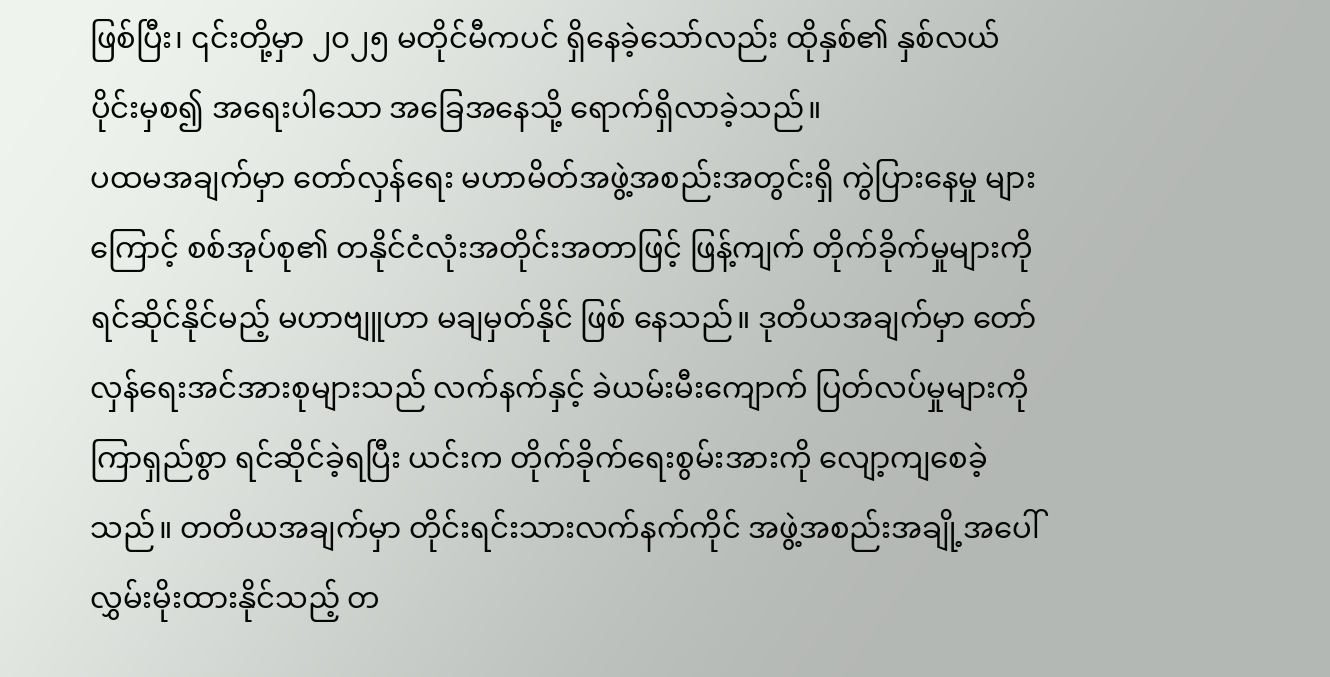ဖြစ်ပြီး၊ ၎င်းတို့မှာ ၂၀၂၅ မတိုင်မီကပင် ရှိနေခဲ့သော်လည်း ထိုနှစ်၏ နှစ်လယ်ပိုင်းမှစ၍ အရေးပါသော အခြေအနေသို့ ရောက်ရှိလာခဲ့သည်။
ပထမအချက်မှာ တော်လှန်ရေး မဟာမိတ်အဖွဲ့အစည်းအတွင်းရှိ ကွဲပြားနေမှု များကြောင့် စစ်အုပ်စု၏ တနိုင်ငံလုံးအတိုင်းအတာဖြင့် ဖြန့်ကျက် တိုက်ခိုက်မှုများကို ရင်ဆိုင်နိုင်မည့် မဟာဗျူဟာ မချမှတ်နိုင် ဖြစ် နေသည်။ ဒုတိယအချက်မှာ တော်လှန်ရေးအင်အားစုများသည် လက်နက်နှင့် ခဲယမ်းမီးကျောက် ပြတ်လပ်မှုများကို ကြာရှည်စွာ ရင်ဆိုင်ခဲ့ရပြီး ယင်းက တိုက်ခိုက်ရေးစွမ်းအားကို လျော့ကျစေခဲ့သည်။ တတိယအချက်မှာ တိုင်းရင်းသားလက်နက်ကိုင် အဖွဲ့အစည်းအချို့အပေါ် လွှမ်းမိုးထားနိုင်သည့် တ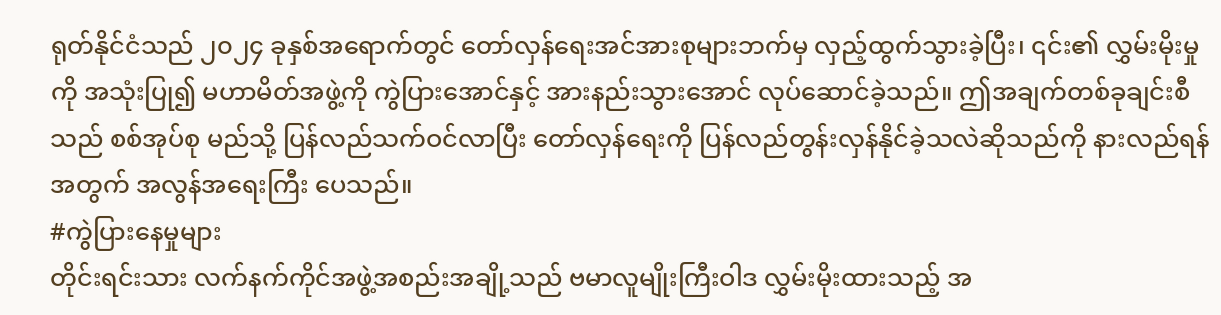ရုတ်နိုင်ငံသည် ၂၀၂၄ ခုနှစ်အရောက်တွင် တော်လှန်ရေးအင်အားစုများဘက်မှ လှည့်ထွက်သွားခဲ့ပြီး၊ ၎င်း၏ လွှမ်းမိုးမှုကို အသုံးပြု၍ မဟာမိတ်အဖွဲ့ကို ကွဲပြားအောင်နှင့် အားနည်းသွားအောင် လုပ်ဆောင်ခဲ့သည်။ ဤအချက်တစ်ခုချင်းစီသည် စစ်အုပ်စု မည်သို့ ပြန်လည်သက်ဝင်လာပြီး တော်လှန်ရေးကို ပြန်လည်တွန်းလှန်နိုင်ခဲ့သလဲဆိုသည်ကို နားလည်ရန်အတွက် အလွန်အရေးကြီး ပေသည်။
#ကွဲပြားနေမှုများ
တိုင်းရင်းသား လက်နက်ကိုင်အဖွဲ့အစည်းအချို့သည် ဗမာလူမျိုးကြီးဝါဒ လွှမ်းမိုးထားသည့် အ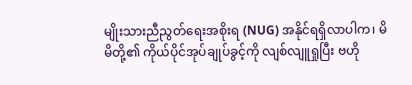မျိုးသားညီညွတ်ရေးအစိုးရ (NUG) အနိုင်ရရှိလာပါက၊ မိမိတို့၏ ကိုယ်ပိုင်အုပ်ချုပ်ခွင့်ကို လျစ်လျူရှုပြီး ဗဟို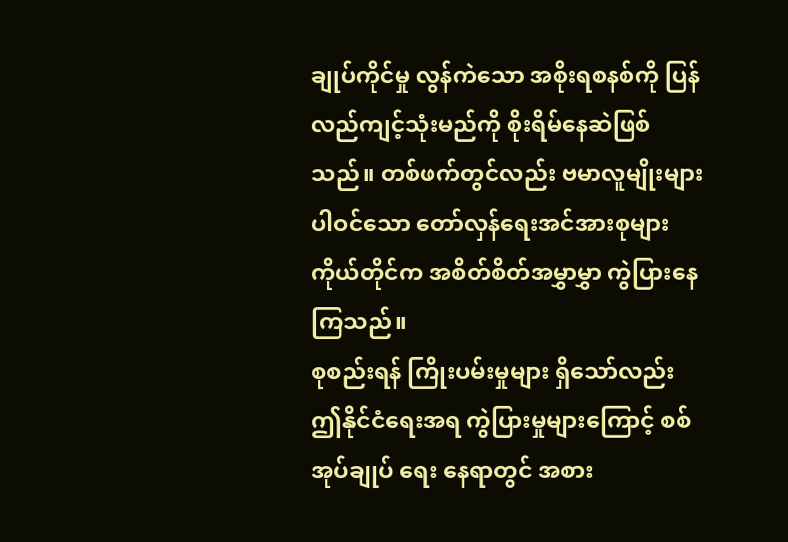ချုပ်ကိုင်မှု လွန်ကဲသော အစိုးရစနစ်ကို ပြန်လည်ကျင့်သုံးမည်ကို စိုးရိမ်နေဆဲဖြစ်သည်။ တစ်ဖက်တွင်လည်း ဗမာလူမျိုးများပါဝင်သော တော်လှန်ရေးအင်အားစုများ ကိုယ်တိုင်က အစိတ်စိတ်အမွှာမွှာ ကွဲပြားနေကြသည်။
စုစည်းရန် ကြိုးပမ်းမှုများ ရှိသော်လည်း ဤနိုင်ငံရေးအရ ကွဲပြားမှုများကြောင့် စစ်အုပ်ချုပ် ရေး နေရာတွင် အစား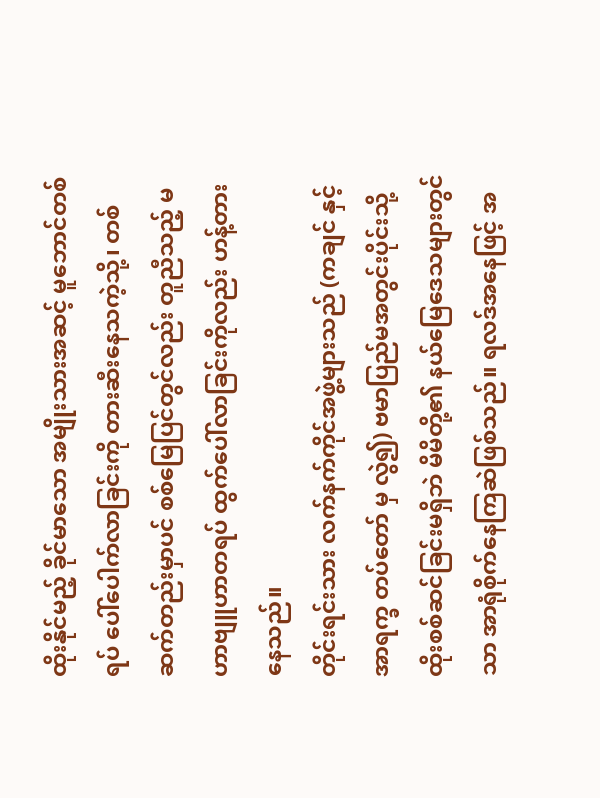ထိုးနိုင်မည့် ခိုင်မာသော အမျိုးသားအဆင့် မူဘောင်တစ်ရပ် ပေါ်ပေါက်လာခြင်းကို တားဆီးနေသကဲ့သို့၊ တစ်ဆက်တည်းမှာပင် စစ်မြေပြင်တွင်လည်း တူညီသည့် မဟာဗျူဟာတရပ် ထွက်ပေါ်လာခြင်းကိုလည်း ဟန့်တားနေသည်။
တိုင်းရင်းသား လက်နက်ကိုင်အဖွဲ့များသည် (ကချင် နှင့် အာရက္ခ တပ်တော် မှ လွဲ၍) ဗမာပြည်မအတွင်းပိုင်းသို့ ထိုးစစ်ဆင်ခြင်းမရှိဘဲ မိမိတို့၏ နယ်မြေဒေသများတွင်သာ အာရုံစိုက်နေကြဆဲဖြစ်သည်။ ရလဒ်အနေဖြင့် အ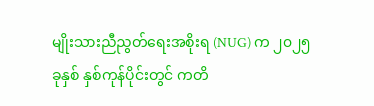မျိုးသားညီညွတ်ရေးအစိုးရ (NUG) က ၂၀၂၅ ခုနှစ် နှစ်ကုန်ပိုင်းတွင် ကတိ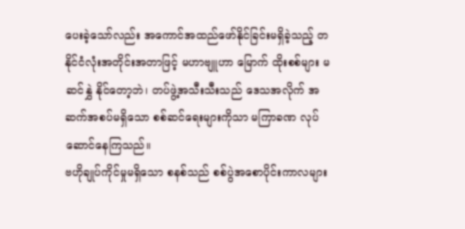ပေးခဲ့သော်လည်း အကောင်အထည်ဖော်နိုင်ခြင်းမရှိခဲ့သည့် တနိုင်ငံလုံးအတိုင်းအတာဖြင့် မဟာဗျူဟာ မြောက် ထိုးစစ်များ မဆင်နွှဲ နိုင်တော့ဘဲ၊ တပ်ဖွဲ့အသီးသီးသည် ဒေသအလိုက် အဆက်အစပ်မရှိသော စစ်ဆင်ရေးများကိုသာ မကြာခဏ လုပ်ဆောင်နေကြသည်။
ဗဟိုချုပ်ကိုင်မှုမရှိသော စနစ်သည် စစ်ပွဲအစောပိုင်းကာလများ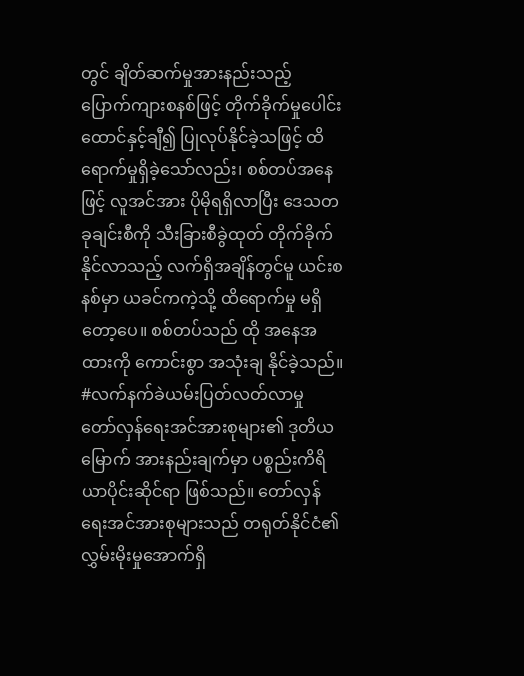တွင် ချိတ်ဆက်မှုအားနည်းသည့် ပြောက်ကျားစနစ်ဖြင့် တိုက်ခိုက်မှုပေါင်း ထောင်နှင့်ချီ၍ ပြုလုပ်နိုင်ခဲ့သဖြင့် ထိရောက်မှုရှိခဲ့သော်လည်း၊ စစ်တပ်အနေဖြင့် လူအင်အား ပိုမိုရရှိလာပြီး ဒေသတခုချင်းစီကို သီးခြားစီခွဲထုတ် တိုက်ခိုက်နိုင်လာသည့် လက်ရှိအချိန်တွင်မူ ယင်းစနစ်မှာ ယခင်ကကဲ့သို့ ထိရောက်မှု မရှိတော့ပေ။ စစ်တပ်သည် ထို အနေအထားကို ကောင်းစွာ အသုံးချ နိုင်ခဲ့သည်။
#လက်နက်ခဲယမ်းပြတ်လတ်လာမှု
တော်လှန်ရေးအင်အားစုများ၏ ဒုတိယမြောက် အားနည်းချက်မှာ ပစ္စည်းကိရိယာပိုင်းဆိုင်ရာ ဖြစ်သည်။ တော်လှန်ရေးအင်အားစုများသည် တရုတ်နိုင်ငံ၏ လွှမ်းမိုးမှုအောက်ရှိ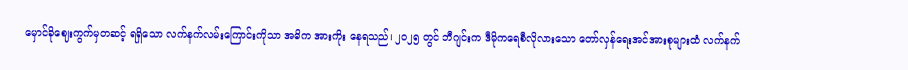မှောင်ခိုဈေးကွက်မှတဆင့် ရရှိသော လက်နက်လမ်းကြောင်းကိုသာ အဓိက အားကိုး နေရသည်၊ ၂၀၂၅ တွင် ဘီဂျင်းက ဒီမိုကရေစီလိုလားသော တော်လှန်ရေးအင်အားစုများထံ လက်နက်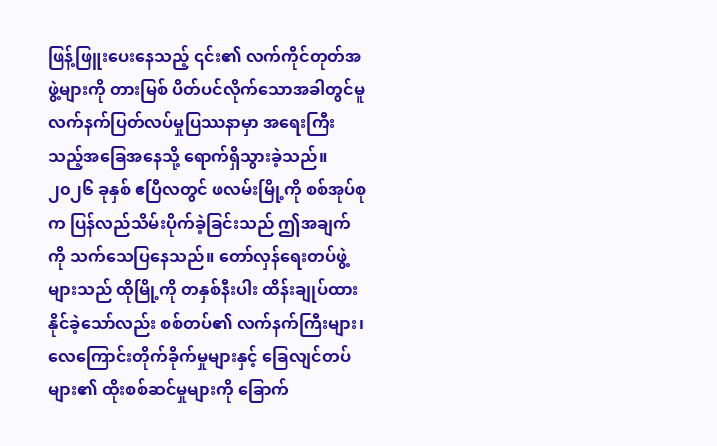ဖြန့်ဖြူးပေးနေသည့် ၎င်း၏ လက်ကိုင်တုတ်အဖွဲ့များကို တားမြစ် ပိတ်ပင်လိုက်သောအခါတွင်မူ လက်နက်ပြတ်လပ်မှုပြဿနာမှာ အရေးကြီးသည့်အခြေအနေသို့ ရောက်ရှိသွားခဲ့သည်။
၂၀၂၆ ခုနှစ် ဧပြီလတွင် ဖလမ်းမြို့ကို စစ်အုပ်စုက ပြန်လည်သိမ်းပိုက်ခဲ့ခြင်းသည် ဤအချက်ကို သက်သေပြနေသည်။ တော်လှန်ရေးတပ်ဖွဲ့များသည် ထိုမြို့ကို တနှစ်နီးပါး ထိန်းချုပ်ထားနိုင်ခဲ့သော်လည်း စစ်တပ်၏ လက်နက်ကြီးများ၊ လေကြောင်းတိုက်ခိုက်မှုများနှင့် ခြေလျင်တပ်များ၏ ထိုးစစ်ဆင်မှုများကို ခြောက်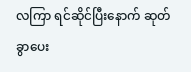လကြာ ရင်ဆိုင်ပြီးနောက် ဆုတ်ခွာပေး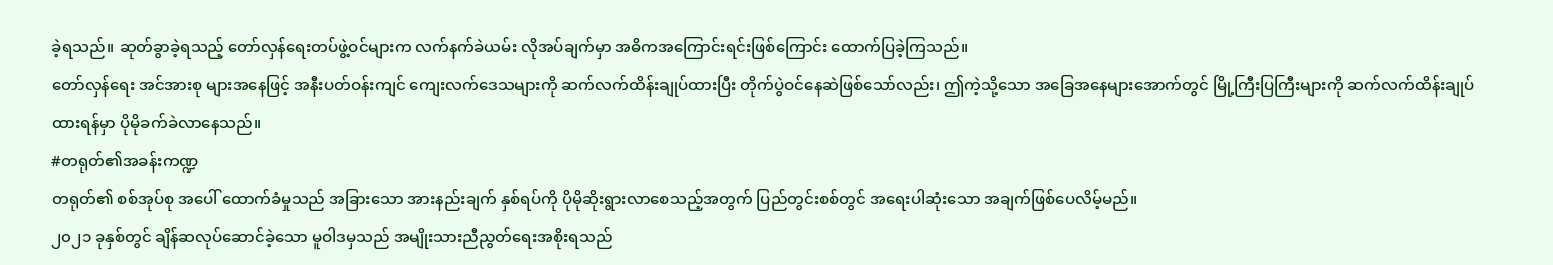ခဲ့ရသည်။ ဆုတ်ခွာခဲ့ရသည့် တော်လှန်ရေးတပ်ဖွဲ့ဝင်များက လက်နက်ခဲယမ်း လိုအပ်ချက်မှာ အဓိကအကြောင်းရင်းဖြစ်ကြောင်း ထောက်ပြခဲ့ကြသည်။
တော်လှန်ရေး အင်အားစု များအနေဖြင့် အနီးပတ်ဝန်းကျင် ကျေးလက်ဒေသများကို ဆက်လက်ထိန်းချုပ်ထားပြီး တိုက်ပွဲဝင်နေဆဲဖြစ်သော်လည်း၊ ဤကဲ့သို့သော အခြေအနေများအောက်တွင် မြို့ကြီးပြကြီးများကို ဆက်လက်ထိန်းချုပ်ထားရန်မှာ ပိုမိုခက်ခဲလာနေသည်။
#တရုတ်၏အခန်းကဏ္ဍ
တရုတ်၏ စစ်အုပ်စု အပေါ် ထောက်ခံမှုသည် အခြားသော အားနည်းချက် နှစ်ရပ်ကို ပိုမိုဆိုးရွားလာစေသည့်အတွက် ပြည်တွင်းစစ်တွင် အရေးပါဆုံးသော အချက်ဖြစ်ပေလိမ့်မည်။
၂၀၂၁ ခုနှစ်တွင် ချိန်ဆလုပ်ဆောင်ခဲ့သော မူဝါဒမှသည် အမျိုးသားညီညွတ်ရေးအစိုးရသည်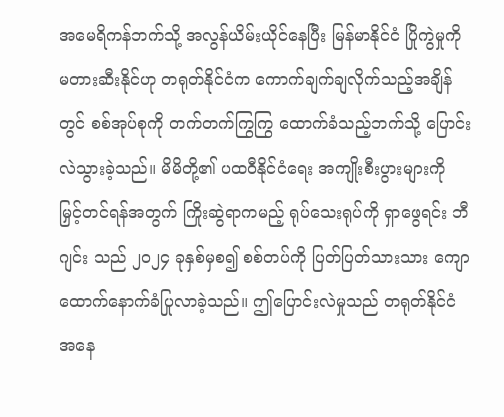အမေရိကန်ဘက်သို့ အလွန်ယိမ်းယိုင်နေပြီး မြန်မာနိုင်ငံ ပြိုကွဲမှုကို မတားဆီးနိုင်ဟု တရုတ်နိုင်ငံက ကောက်ချက်ချလိုက်သည့်အချိန်တွင် စစ်အုပ်စုကို တက်တက်ကြွကြွ ထောက်ခံသည့်ဘက်သို့ ပြောင်းလဲသွားခဲ့သည်။ မိမိတို့၏ ပထဝီနိုင်ငံရေး အကျိုးစီးပွားများကို မြှင့်တင်ရန်အတွက် ကြိုးဆွဲရာကမည့် ရုပ်သေးရုပ်ကို ရှာဖွေရင်း ဘီဂျင်း သည် ၂၀၂၄ ခုနှစ်မှစ၍ စစ်တပ်ကို ပြတ်ပြတ်သားသား ကျောထောက်နောက်ခံပြုလာခဲ့သည်။ ဤပြောင်းလဲမှုသည် တရုတ်နိုင်ငံအနေ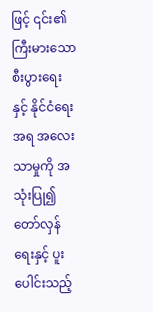ဖြင့် ၎င်း၏ ကြီးမားသော စီးပွားရေးနှင့် နိုင်ငံရေးအရ အလေးသာမှုကို အသုံးပြု၍ တော်လှန်ရေးနှင့် ပူးပေါင်းသည့်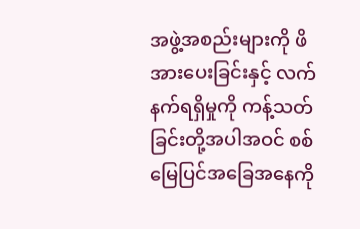အဖွဲ့အစည်းများကို ဖိအားပေးခြင်းနှင့် လက်နက်ရရှိမှုကို ကန့်သတ်ခြင်းတို့အပါအဝင် စစ်မြေပြင်အခြေအနေကို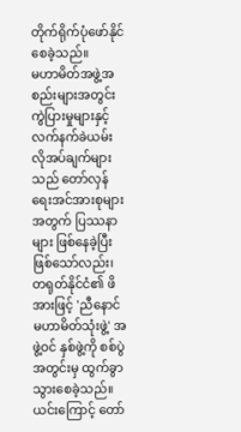တိုက်ရိုက်ပုံဖော်နိုင်စေခဲ့သည်။
မဟာမိတ်အဖွဲ့အစည်းများအတွင်း ကွဲပြားမှုများနှင့် လက်နက်ခဲယမ်း လိုအပ်ချက်များသည် တော်လှန်ရေးအင်အားစုများအတွက် ပြဿနာများ ဖြစ်နေခဲ့ပြီးဖြစ်သော်လည်း၊ တရုတ်နိုင်ငံ၏ ဖိအားဖြင့် 'ညီနောင်မဟာမိတ်သုံးဖွဲ့' အဖွဲ့ဝင် နှစ်ဖွဲ့ကို စစ်ပွဲအတွင်းမှ ထွက်ခွာသွားစေခဲ့သည်။ ယင်းကြောင့် တော်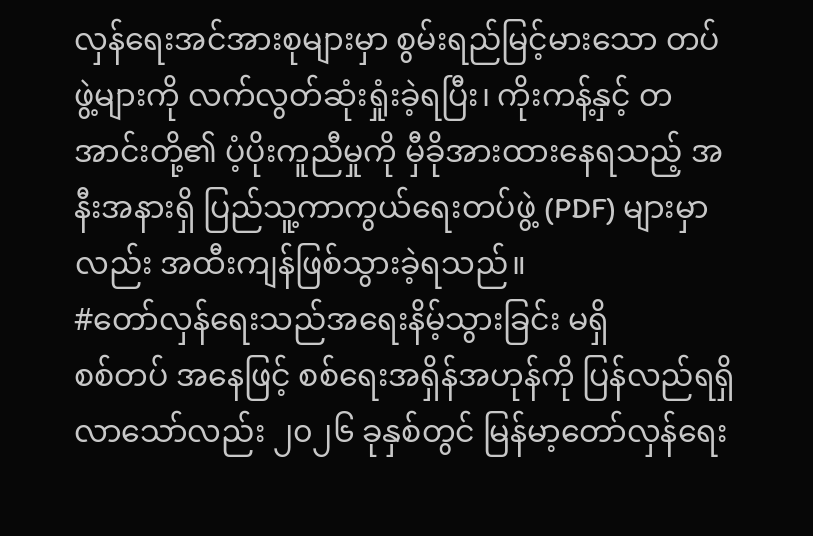လှန်ရေးအင်အားစုများမှာ စွမ်းရည်မြင့်မားသော တပ်ဖွဲ့များကို လက်လွတ်ဆုံးရှုံးခဲ့ရပြီး၊ ကိုးကန့်နှင့် တအာင်းတို့၏ ပံ့ပိုးကူညီမှုကို မှီခိုအားထားနေရသည့် အနီးအနားရှိ ပြည်သူ့ကာကွယ်ရေးတပ်ဖွဲ့ (PDF) များမှာလည်း အထီးကျန်ဖြစ်သွားခဲ့ရသည်။
#တော်လှန်ရေးသည်အရေးနိမ့်သွားခြင်း မရှိ
စစ်တပ် အနေဖြင့် စစ်ရေးအရှိန်အဟုန်ကို ပြန်လည်ရရှိလာသော်လည်း ၂၀၂၆ ခုနှစ်တွင် မြန်မာ့တော်လှန်ရေး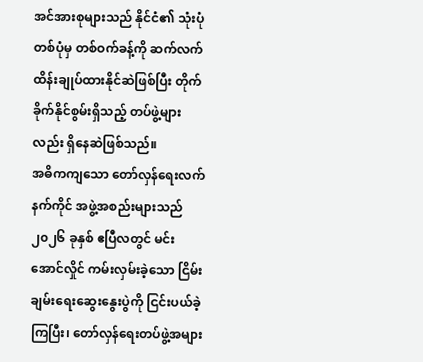အင်အားစုများသည် နိုင်ငံ၏ သုံးပုံတစ်ပုံမှ တစ်ဝက်ခန့်ကို ဆက်လက်ထိန်းချုပ်ထားနိုင်ဆဲဖြစ်ပြီး တိုက်ခိုက်နိုင်စွမ်းရှိသည့် တပ်ဖွဲ့များလည်း ရှိနေဆဲဖြစ်သည်။
အဓိကကျသော တော်လှန်ရေးလက်နက်ကိုင် အဖွဲ့အစည်းများသည် ၂၀၂၆ ခုနှစ် ဧပြီလတွင် မင်းအောင်လှိုင် ကမ်းလှမ်းခဲ့သော ငြိမ်းချမ်းရေးဆွေးနွေးပွဲကို ငြင်းပယ်ခဲ့ကြပြီး၊ တော်လှန်ရေးတပ်ဖွဲ့အများ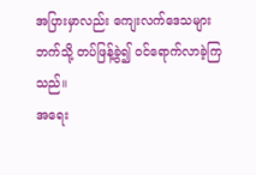အပြားမှာလည်း ကျေးလက်ဒေသများဘက်သို့ တပ်ဖြန့်ခွဲ၍ ဝင်ရောက်လာခဲ့ကြသည်။
အရေး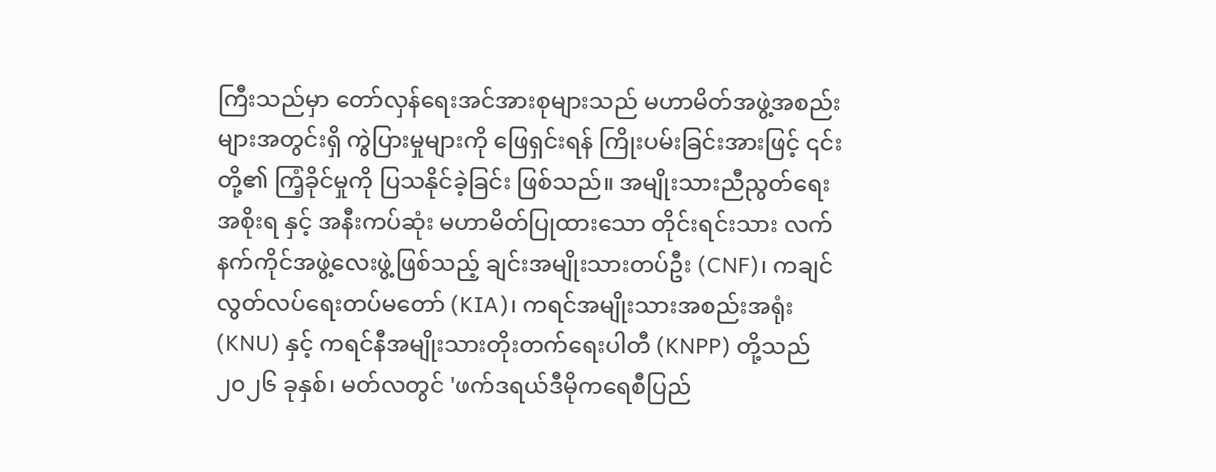ကြီးသည်မှာ တော်လှန်ရေးအင်အားစုများသည် မဟာမိတ်အဖွဲ့အစည်းများအတွင်းရှိ ကွဲပြားမှုများကို ဖြေရှင်းရန် ကြိုးပမ်းခြင်းအားဖြင့် ၎င်းတို့၏ ကြံ့ခိုင်မှုကို ပြသနိုင်ခဲ့ခြင်း ဖြစ်သည်။ အမျိုးသားညီညွတ်ရေးအစိုးရ နှင့် အနီးကပ်ဆုံး မဟာမိတ်ပြုထားသော တိုင်းရင်းသား လက်နက်ကိုင်အဖွဲ့လေးဖွဲ့ဖြစ်သည့် ချင်းအမျိုးသားတပ်ဦး (CNF)၊ ကချင်လွတ်လပ်ရေးတပ်မတော် (KIA)၊ ကရင်အမျိုးသားအစည်းအရုံး (KNU) နှင့် ကရင်နီအမျိုးသားတိုးတက်ရေးပါတီ (KNPP) တို့သည် ၂၀၂၆ ခုနှစ်၊ မတ်လတွင် 'ဖက်ဒရယ်ဒီမိုကရေစီပြည်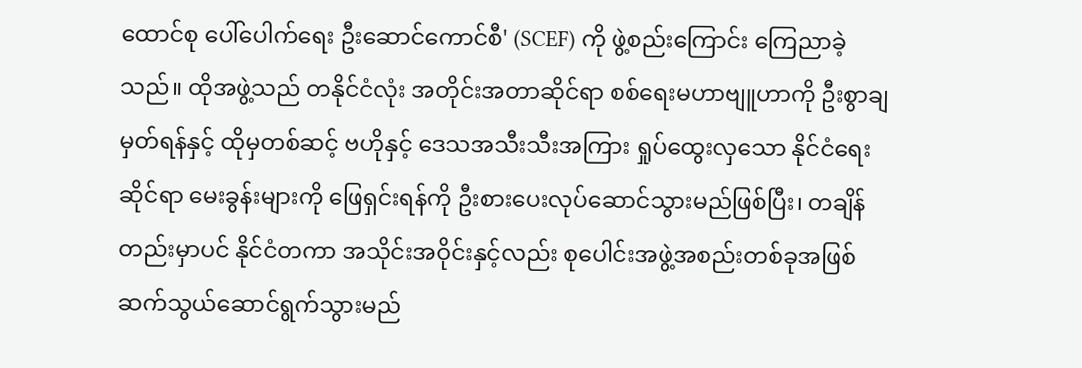ထောင်စု ပေါ်ပေါက်ရေး ဦးဆောင်ကောင်စီ' (SCEF) ကို ဖွဲ့စည်းကြောင်း ကြေညာခဲ့သည်။ ထိုအဖွဲ့သည် တနိုင်ငံလုံး အတိုင်းအတာဆိုင်ရာ စစ်ရေးမဟာဗျူဟာကို ဦးစွာချမှတ်ရန်နှင့် ထိုမှတစ်ဆင့် ဗဟိုနှင့် ဒေသအသီးသီးအကြား ရှုပ်ထွေးလှသော နိုင်ငံရေးဆိုင်ရာ မေးခွန်းများကို ဖြေရှင်းရန်ကို ဦးစားပေးလုပ်ဆောင်သွားမည်ဖြစ်ပြီး၊ တချိန်တည်းမှာပင် နိုင်ငံတကာ အသိုင်းအဝိုင်းနှင့်လည်း စုပေါင်းအဖွဲ့အစည်းတစ်ခုအဖြစ် ဆက်သွယ်ဆောင်ရွက်သွားမည်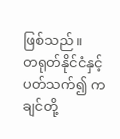ဖြစ်သည်။
တရုတ်နိုင်ငံနှင့် ပတ်သက်၍ ကချင်တို့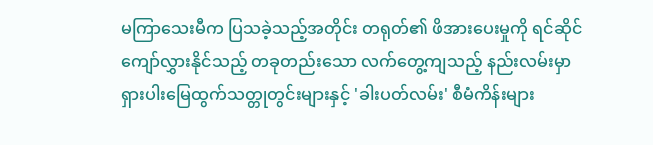မကြာသေးမီက ပြသခဲ့သည့်အတိုင်း တရုတ်၏ ဖိအားပေးမှုကို ရင်ဆိုင်ကျော်လွှားနိုင်သည့် တခုတည်းသော လက်တွေ့ကျသည့် နည်းလမ်းမှာ ရှားပါးမြေထွက်သတ္တုတွင်းများနှင့် 'ခါးပတ်လမ်း' စီမံကိန်းများ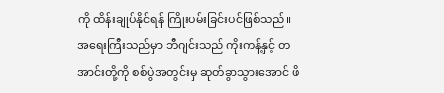ကို ထိန်းချုပ်နိုင်ရန် ကြိုးပမ်းခြင်းပင်ဖြစ်သည်။
အရေးကြီးသည်မှာ ဘီဂျင်းသည် ကိုးကန့်နှင့် တအာင်းတို့ကို စစ်ပွဲအတွင်းမှ ဆုတ်ခွာသွားအောင် ဖိ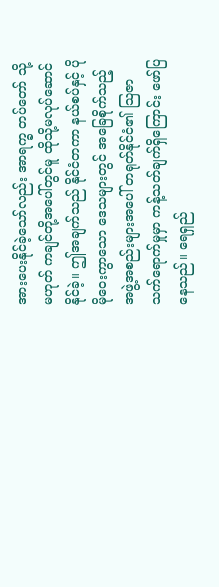အားပေးနိုင်ခဲ့သော်လည်း အာရက္ခ တပ်တော် သို့မဟုတ် ကချင်တို့အပေါ်တွင်မူ ထိုသို့မလုပ်ဆောင်နိုင်ခဲ့။ ဤအချက်သည် နိုင်ငံတကာ နယ်စပ်နှင့် ပိုမိုဝေးကွာသော ဒေသများတွင် အခြေစိုက်သည့် အဖွဲ့အစည်းများအပေါ် တရုတ်နိုင်ငံ၏ သြဇာသက်ရောက်မှုမှာ ကန့်သတ်ချက်ရှိကြောင်း ဖော်ပြနေသည်။ ရေရှည်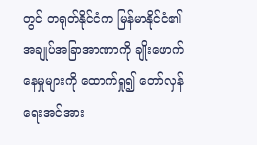တွင် တရုတ်နိုင်ငံက မြန်မာနိုင်ငံ၏ အချုပ်အခြာအာဏာကို ချိုးဖောက်နေမှုများကို ထောက်ရှု၍ တော်လှန်ရေးအင်အား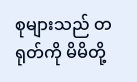စုများသည် တရုတ်ကို မိမိတို့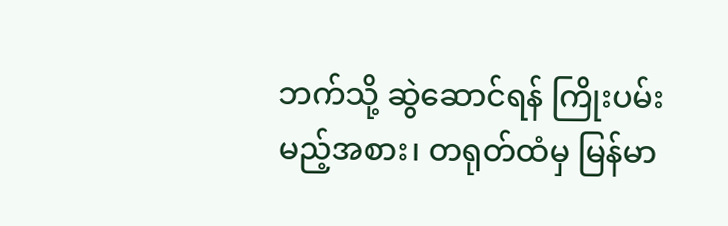ဘက်သို့ ဆွဲဆောင်ရန် ကြိုးပမ်းမည့်အစား၊ တရုတ်ထံမှ မြန်မာ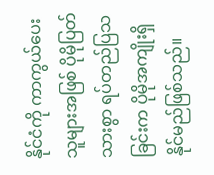နိုင်ငံကို ကာကွယ်ပေးသူများအဖြစ် ပိုမိုပြတ်သားစွာ ရပ်တည်ပြသခြင်းက ပိုမိုအကျိုးရှိနိုင်မည်ဖြစ်သည်။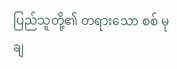ပြည်သူတို့၏ တရားသော စစ် မုချ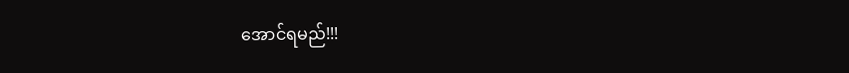အောင်ရမည်!!!